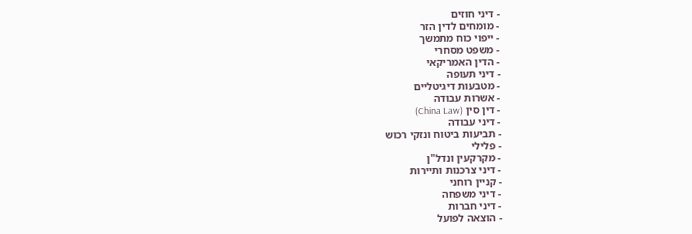- דיני חוזים
- מומחים לדין הזר
- ייפוי כוח מתמשך
- משפט מסחרי
- הדין האמריקאי
- דיני תעופה
- מטבעות דיגיטליים
- אשרות עבודה
- דין סין (China Law)
- דיני עבודה
- תביעות ביטוח ונזקי רכוש
- פלילי
- מקרקעין ונדל"ן
- דיני צרכנות ותיירות
- קניין רוחני
- דיני משפחה
- דיני חברות
- הוצאה לפועל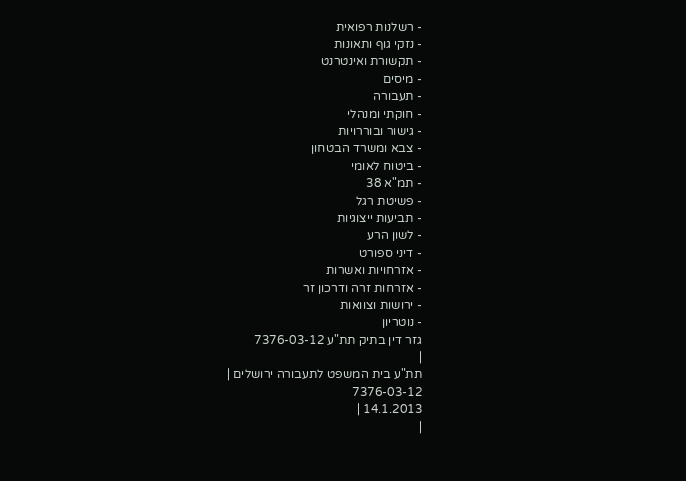- רשלנות רפואית
- נזקי גוף ותאונות
- תקשורת ואינטרנט
- מיסים
- תעבורה
- חוקתי ומנהלי
- גישור ובוררויות
- צבא ומשרד הבטחון
- ביטוח לאומי
- תמ"א 38
- פשיטת רגל
- תביעות ייצוגיות
- לשון הרע
- דיני ספורט
- אזרחויות ואשרות
- אזרחות זרה ודרכון זר
- ירושות וצוואות
- נוטריון
גזר דין בתיק תת"ע 7376-03-12
|
תת"ע בית המשפט לתעבורה ירושלים |
7376-03-12
14.1.2013 |
|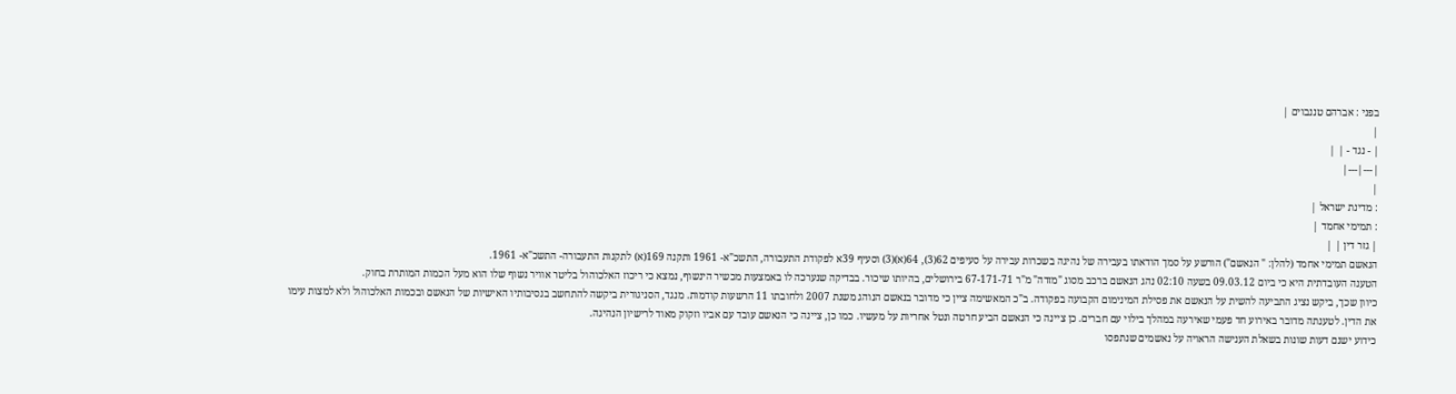בפני : אברהם טננבוים |
|
| - נגד - | |
|---|---|
|
: מדינת ישראל |
: תמימי אחמד |
| גזר דין | |
הנאשם תמימי אחמד (להלן: " הנאשם") הורשע על סמך הודאתו בעבירה של נהיגה בשכרות עבירה על סעיפים 62(3), 64(א)(3) וסעיף 39א לפקודת התעבורה, התשכ"א- 1961 ותקנה 169(א) לתקנות התעבורה- התשכ"א- 1961.
הטענה העובדתית היא כי ביום 09.03.12 בשעה 02:10 נהג הנאשם ברכב מסוג "מזדה" מ"ר 67-171-71 בירושלים, בהיותו שיכור. בבדיקה שנערכה לו באמצעות מכשיר הינשוף, נמצא כי ריכוז האלכוהול בליטר אוויר נשוף שלו הוא מעל הכמות המותרת בחוק.
כיוון שכך, ביקש נציג התביעה להשית על הנאשם את פסילת המינימום הקבועה בפקודה. ב"כ המאשימה ציין כי מדובר בנאשם הנוהג משנת 2007 ולחובתו 11 הרשעות קודמות. מנגד, הסניגורית ביקשה להתחשב בנסיבותיו האישיות של הנאשם ובכמות האלכוהול ולא למצות עימו את הדין. לטענתה מדובר באירוע חד פעמי שאירעה במהלך בילוי עם חברים. כן ציינה כי הנאשם הביע חרטה ונטל אחריות על מעשיו. כמו כן, ציינה כי הנאשם עובד עם אביו וזקוק מאוד לרישיון הנהיגה.
כידוע ישנם דעות שונות בשאלת הענישה הראויה על נאשמים שנתפסו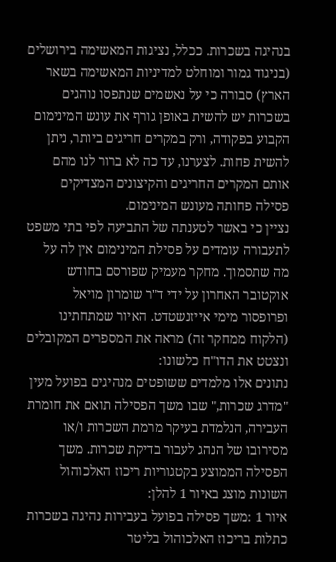בנהיגה בשכרות. ככלל, נציגות המאשימה בירושלים (בניגוד גמור ומוחלט למדיניות המאשימה בשאר הארץ) סבורה כי על נאשמים שנתפסו נוהגים בשכרות יש להשית באופן גורף את עונש המינימום הקבוע בפקודה, ורק במקרים חריגים ביותר, ניתן להשית פחות. לצערנו, עד כה לא ברור לנו מהם אותם המקרים החריגים והקיצונים המצדיקים פסילה פחותה מעונש המינימום.
נציין כי באשר לטענתה של התביעה לפי בתי משפט לתעבורה עומדים על פסילת המינימום אין לה על מה שתסמוך. מחקר מעמיק שפורסם בחודש אוקטובר האחרון על ידי ד"ר שומרון מויאל ופרופסור מימי אייזנשטדט. האיור שמתחתינו (הלקוח ממחקר זה) מראה את המספרים המקובלים ונצטט את הדו"ח כלשונו:
נתונים אלו מלמדים ששופטים מנהיגים בפועל מעין "מדרג שכרות," שבו משך הפסילה תואם את חומרת העבירה, הנלמדת בעיקר מרמת השכרות ו/או מסירובו של הנהג לעבור בדיקת שכרות. משך הפסילה הממוצע בקטגוריות ריכוז האלכוהול השונות מוצג באיור 1 להלן:
איור 1 :משך פסילה בפועל בעבירות נהיגה בשכרות כתלות בריכוז האלכוהול בליטר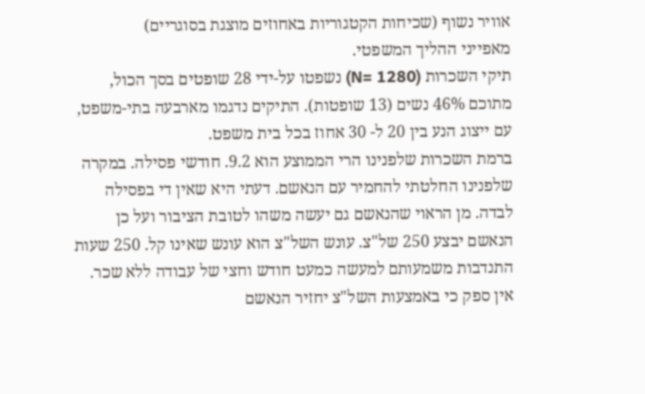אוויר נשוף (שכיחות הקטגוריות באחוזים מוצגת בסוגריים)
מאפייני ההליך המשפטי.
תיקי השכרות (N= 1280) נשפטו על-ידי 28 שופטים בסך הכול, מתוכם 46% נשים (13 שופטות). התיקים נדגמו מארבעה בתי-משפט, עם ייצוג הנע בין 20 ל- 30 אחוז בכל בית משפט.
ברמת השכרות שלפנינו הרי הממוצע הוא 9.2. חודשי פסילה. במקרה שלפנינו החלטתי להחמיר עם הנאשם. דעתי היא שאין די בפסילה לבדה. מן הראוי שהנאשם גם יעשה משהו לטובת הציבור ועל כן הנאשם יבצע 250 של"צ. עונש השל"צ הוא עונש שאינו קל. 250 שעות התנדבות משמעותם למעשה כמעט חודש וחצי של עבודה ללא שכר. אין ספק כי באמצעות השל"צ יחזיר הנאשם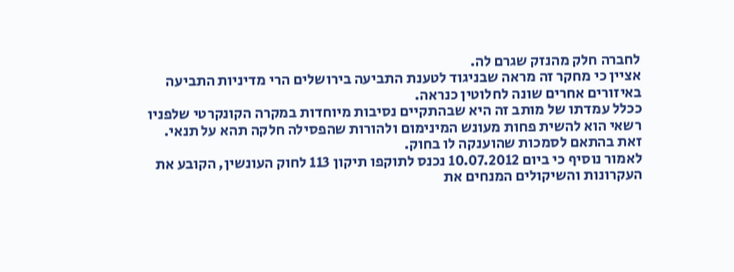לחברה חלק מהנזק שגרם לה.
אציין כי מחקר זה מראה שבניגוד לטענת התביעה בירושלים הרי מדיניות התביעה באיזורים אחרים שונה לחלוטין כנראה.
ככלל עמדתו של מותב זה היא שבהתקיים נסיבות מיוחדות במקרה הקונקרטי שלפניו רשאי הוא להשית פחות מעונש המינימום ולהורות שהפסילה חלקה תהא על תנאי. זאת בהתאם לסמכות שהוענקה לו בחוק.
לאמור נוסיף כי ביום 10.07.2012 נכנס לתוקפו תיקון 113 לחוק העונשין, הקובע את העקרונות והשיקולים המנחים את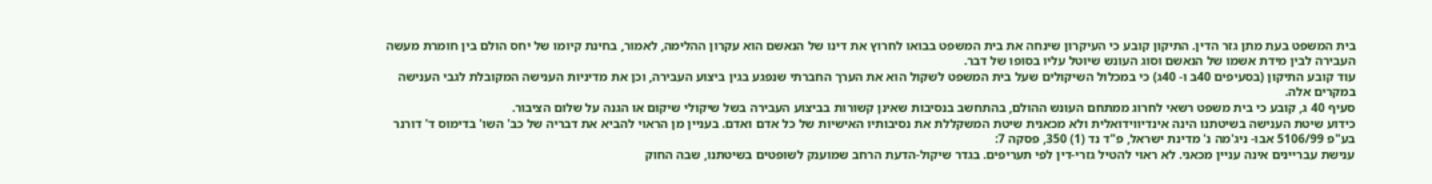בית המשפט בעת מתן גזר הדין. התיקון קובע כי העיקרון שינחה את בית המשפט בבואו לחרוץ את דינו של הנאשם הוא עקרון ההלימה, לאמור, בחינת קיומו של יחס הולם בין חומרת מעשה העבירה לבין מידת אשמו של הנאשם וסוג העונש שיוטל עליו בסופו של דבר.
עוד קובע התיקון (בסעיפים 40ב ו- 40ג) כי במכלול השיקולים שעל בית המשפט לשקול הוא את הערך החברתי שנפגע בגין ביצוע העבירה, וכן את מדיניות הענישה המקובלת לגבי הענישה במקרים אלה.
סעיף 40 ג, קובע כי בית משפט רשאי לחרוג ממתחם העונש ההולם, בהתחשב בנסיבות שאינן קשורות בביצוע העבירה בשל שיקולי שיקום או הגנה על שלום הציבור.
כידוע שיטת הענישה בשיטתנו הינה אינדיווידואלית ולא מכאנית שיטת המשקללת את נסיבותיו האישיות של כל אדם ואדם. בעניין מן הראוי להביא את דבריה של כב' השו' בדימוס ד' דורנר בע"פ 5106/99 אבו- ניג'מה נ' מדינת ישראל, פ"ד נד (1) 350, פסקה 7:
ענישת עבריינים אינה עניין מכאני. לא ראוי להטיל גזרי-דין לפי תעריפים. בגדר שיקול-הדעת הרחב שמוענק לשופטים בשיטתנו, שבה החוק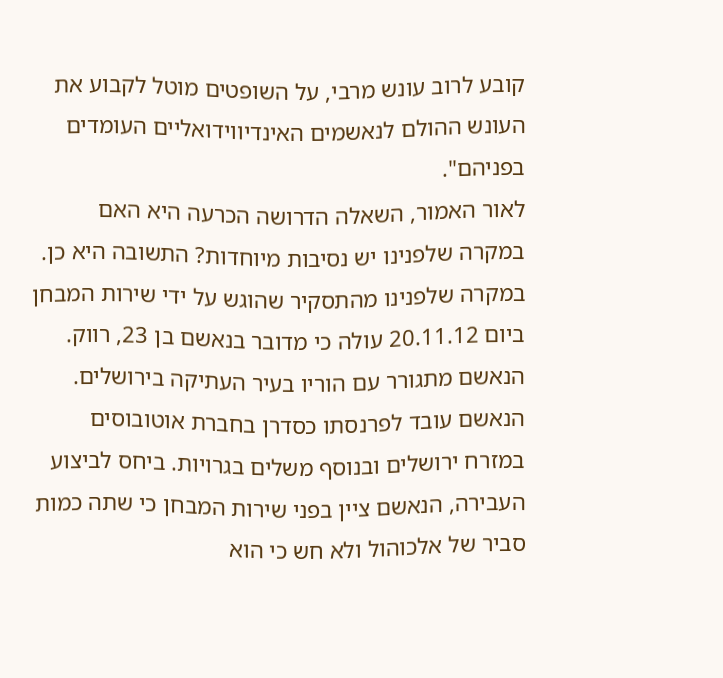קובע לרוב עונש מרבי, על השופטים מוטל לקבוע את העונש ההולם לנאשמים האינדיווידואליים העומדים בפניהם".
לאור האמור, השאלה הדרושה הכרעה היא האם במקרה שלפנינו יש נסיבות מיוחדות? התשובה היא כן.
במקרה שלפנינו מהתסקיר שהוגש על ידי שירות המבחן ביום 20.11.12 עולה כי מדובר בנאשם בן 23, רווק. הנאשם מתגורר עם הוריו בעיר העתיקה בירושלים. הנאשם עובד לפרנסתו כסדרן בחברת אוטובוסים במזרח ירושלים ובנוסף משלים בגרויות. ביחס לביצוע העבירה, הנאשם ציין בפני שירות המבחן כי שתה כמות סביר של אלכוהול ולא חש כי הוא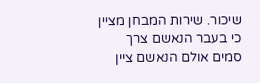שיכור. שירות המבחן מציין כי בעבר הנאשם צרך סמים אולם הנאשם ציין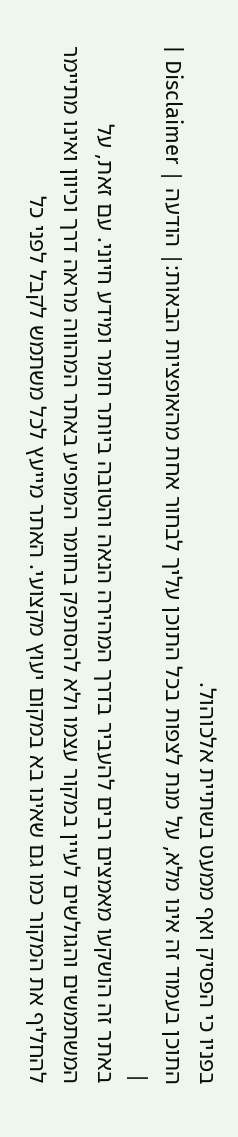בפניו כי הפסיק ואף ממעט בשתיית אלכוהול.
התוכן בעמוד זה אינו מלא, על מנת לצפות בכל התוכן עליך לבחור אחת מהאופציות הבאות:| הודעה | Disclaimer |
|
באתר זה הושקעו מאמצים רבים להעביר בדרך המהירה הנאה והטובה ביותר חומר ומידע חיוני. עם זאת, על המשתמשים והגולשים לעיין במקור עצמו ולא להסתפק בחומר המופיע באתר המהווה מראה דרך וכיוון ואינו מתיימר להחליף את המקור כמו גם שאינו בא במקום יעוץ מקצועי. האתר מייעץ לכל משתמש לקבל לפני כל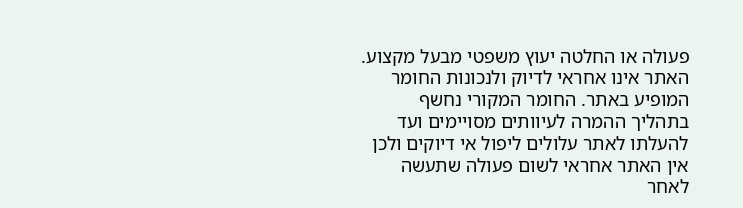פעולה או החלטה יעוץ משפטי מבעל מקצוע. האתר אינו אחראי לדיוק ולנכונות החומר המופיע באתר. החומר המקורי נחשף בתהליך ההמרה לעיוותים מסויימים ועד להעלתו לאתר עלולים ליפול אי דיוקים ולכן אין האתר אחראי לשום פעולה שתעשה לאחר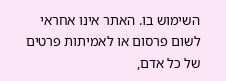השימוש בו. האתר אינו אחראי לשום פרסום או לאמיתות פרטים של כל אדם,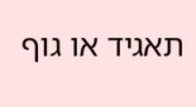תאגיד או גוף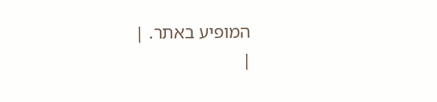המופיע באתר. |
|